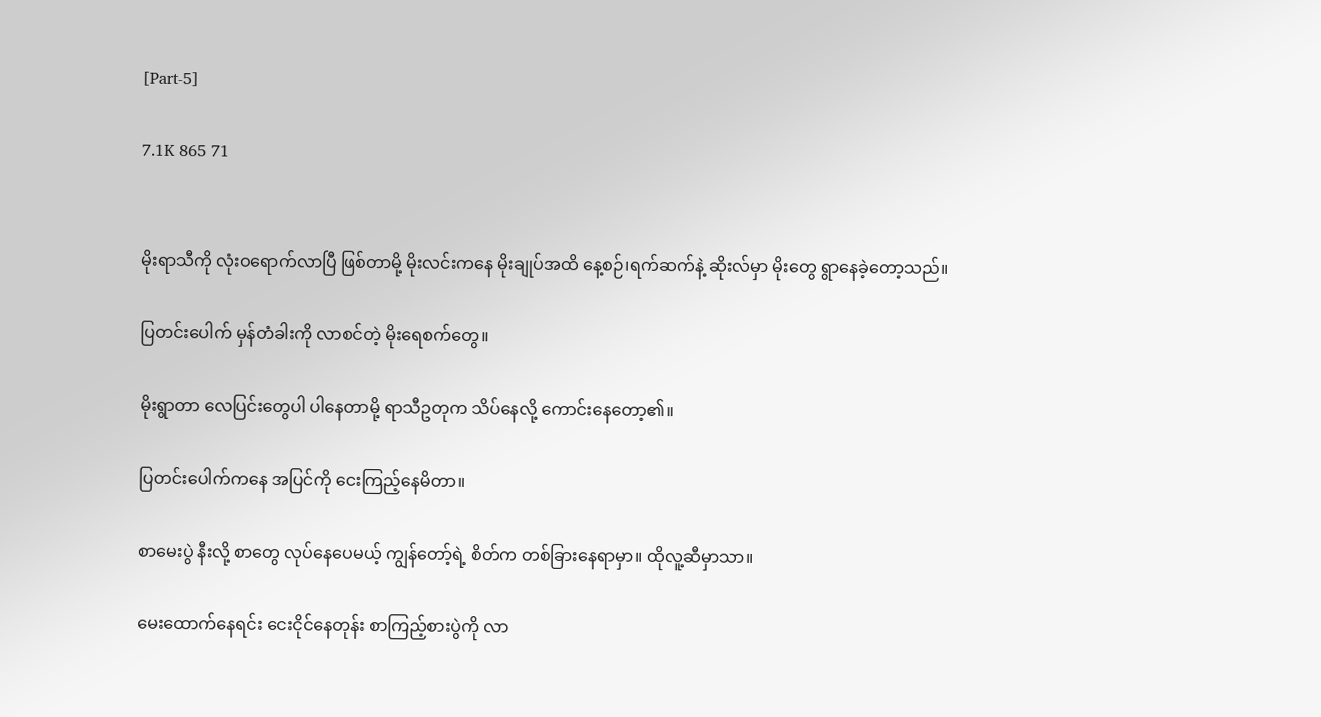[Part-5]

7.1K 865 71


မိုးရာသီကို လုံးဝရောက်လာပြီ ဖြစ်တာမို့ မိုးလင်းကနေ မိုးချုပ်အထိ နေ့စဉ်၊ရက်ဆက်နဲ့ ဆိုးလ်မှာ မိုးတွေ ရွာနေခဲ့တော့သည်။

ပြတင်းပေါက် မှန်တံခါးကို လာစင်တဲ့ မိုးရေစက်တွေ။

မိုးရွာတာ လေပြင်းတွေပါ ပါနေတာမို့ ရာသီဥတုက သိပ်နေလို့ ကောင်းနေတော့၏။

ပြတင်းပေါက်ကနေ အပြင်ကို ငေးကြည့်နေမိတာ။

စာမေးပွဲ နီးလို့ စာတွေ လုပ်နေပေမယ့် ကျွန်တော့်ရဲ့ စိတ်က တစ်ခြားနေရာမှာ။ ထိုလူ့ဆီမှာသာ။

မေးထောက်နေရင်း ငေးငိုင်နေတုန်း စာကြည့်စားပွဲကို လာ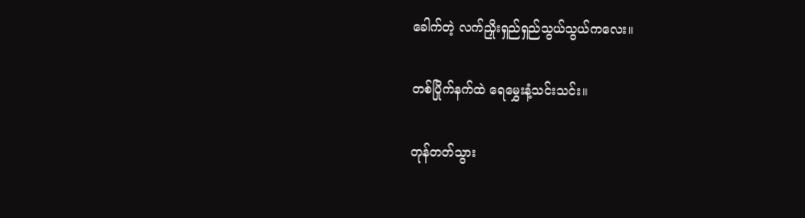ခေါက်တဲ့ လက်ညှိုးရှည်ရှည်သွယ်သွယ်ကလေး။

တစ်ပြိုက်နက်ထဲ ရေမွှေးနံ့သင်းသင်း။

တုန်တတ်သွား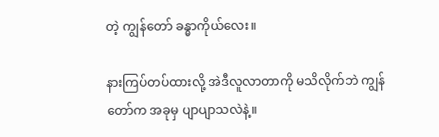တဲ့ ကျွန်တော် ခန္ဓာကိုယ်လေး။

နားကြပ်တပ်ထားလို့ အဲဒီလူလာတာကို မသိလိုက်ဘဲ ကျွန်တော်က အခုမှ ပျာပျာသလဲနဲ့။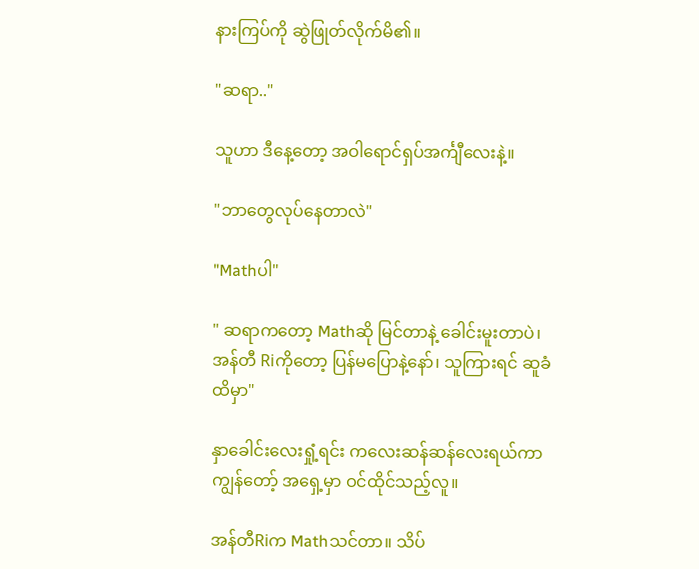နားကြပ်ကို ဆွဲဖြုတ်လိုက်မိ၏။

"ဆရာ.."

သူဟာ ဒီနေ့တော့ အဝါရောင်ရှပ်အင်္ကျီလေးနဲ့။

"ဘာတွေလုပ်နေတာလဲ"

"Mathပါ"

" ဆရာကတော့ Mathဆို မြင်တာနဲ့ ခေါင်းမူးတာပဲ၊ အန်တီ Riကိုတော့ ပြန်မပြောနဲ့နော်၊ သူကြားရင် ဆူခံထိမှာ"

နှာခေါင်းလေးရှုံ့ရင်း ကလေးဆန်ဆန်လေးရယ်ကာ ကျွန်တော့် အရှေ့မှာ ဝင်ထိုင်သည့်လူ။

အန်တီRiက Mathသင်တာ။ သိပ်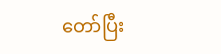တော်ပြီး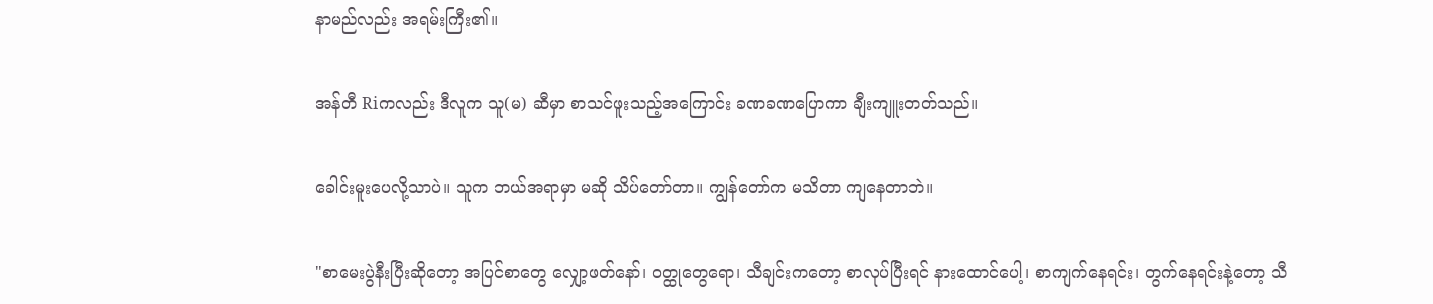နာမည်လည်း အရမ်းကြီး၏။

အန်တီ Riကလည်း ဒီလူက သူ(မ) ဆီမှာ စာသင်ဖူးသည့်အကြောင်း ‌ခဏခဏပြောကာ ချီးကျူးတတ်သည်။

ခေါင်းမူးပေလို့သာပဲ။ သူက ဘယ်အရာမှာ မဆို သိပ်တော်တာ။ ကျွန်တော်က မသိတာ ကျနေတာဘဲ။

"စာမေးပွဲနီးပြီးဆိုတော့ အပြင်စာတွေ လျှော့ဖတ်နော်၊ ဝတ္ထုတွေရော၊ သီချင်းကတော့ စာလုပ်ပြီးရင် နားထောင်ပေါ့၊ စာကျက်နေရင်း၊ တွက်နေရင်းနဲ့တော့ သီ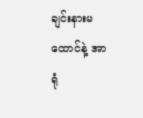ချင်းနား‌မထောင်နဲ့ အာရုံ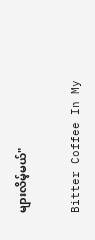များလိမ့်မယ်"

Bitter Coffee In My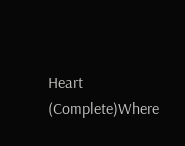Heart (Complete)Where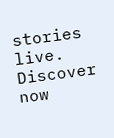stories live. Discover now